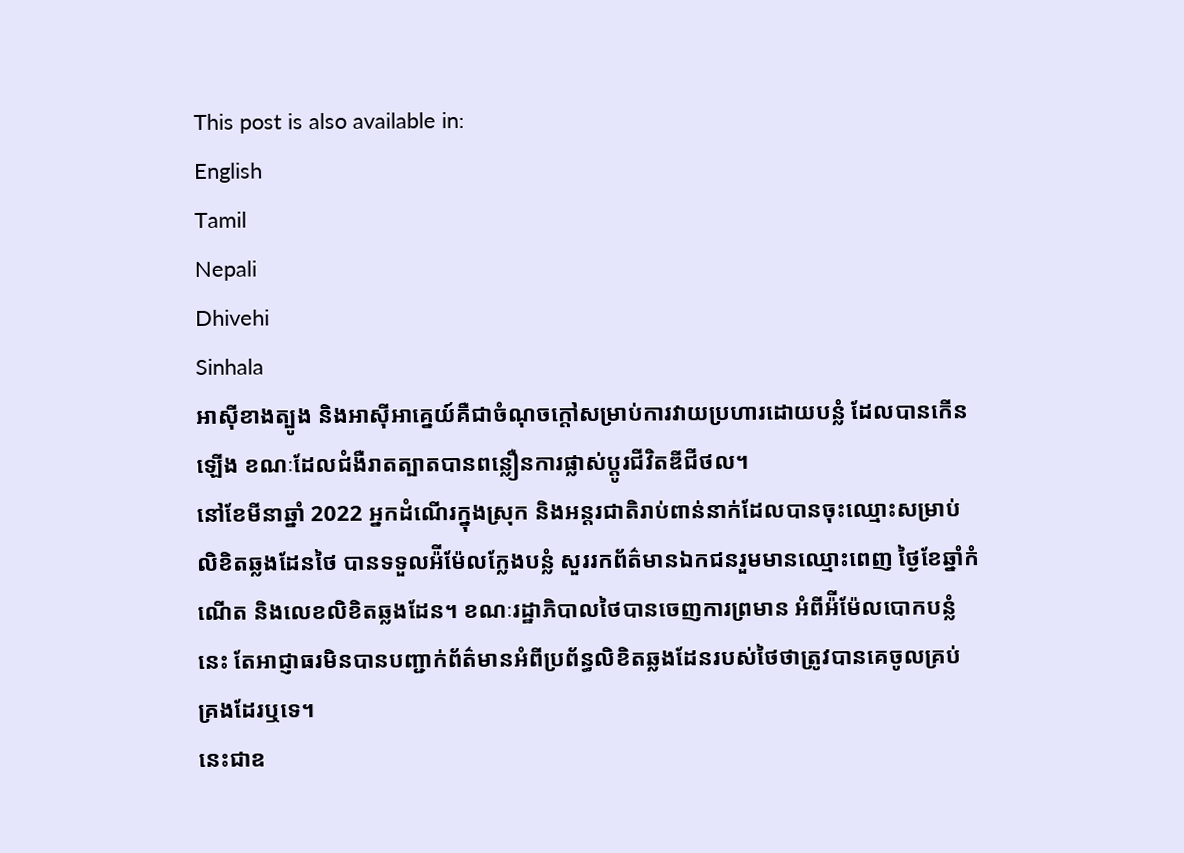This post is also available in:
English
Tamil
Nepali
Dhivehi
Sinhala
អាស៊ីខាងត្បូង និងអាស៊ីអាគ្នេយ៍គឺជាចំណុចក្តៅសម្រាប់ការវាយប្រហារដោយបន្លំ ដែលបានកើនឡើង ខណៈដែលជំងឺរាតត្បាតបានពន្លឿនការផ្លាស់ប្តូរជីវិតឌីជីថល។
នៅខែមីនាឆ្នាំ 2022 អ្នកដំណើរក្នុងស្រុក និងអន្តរជាតិរាប់ពាន់នាក់ដែលបានចុះឈ្មោះសម្រាប់លិខិតឆ្លងដែនថៃ បានទទួលអ៉ីម៉ែលក្លែងបន្លំ សួររកព័ត៌មានឯកជនរួមមានឈ្មោះពេញ ថ្ងៃខែឆ្នាំកំណើត និងលេខលិខិតឆ្លងដែន។ ខណៈរដ្ឋាភិបាលថៃបានចេញការព្រមាន អំពីអ៉ីម៉ែលបោកបន្លំនេះ តែអាជ្ញាធរមិនបានបញ្ជាក់ព័ត៌មានអំពីប្រព័ន្ធលិខិតឆ្លងដែនរបស់ថៃថាត្រូវបានគេចូលគ្រប់គ្រងដែរឬទេ។
នេះជាឧ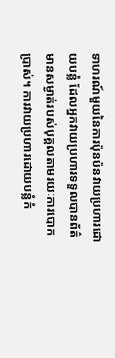ទាហរណ៍មួយនៃការប៉ុនប៉នវាយប្រហារដោយបន្លំ ដែលអ្នកវាយប្រហារទទួលបានព័ត៌មានសម្ងាត់របស់បុគ្គលតាមរយៈការបោកប្រាស់។ ការវាយប្រហារដោយបន្លំកំ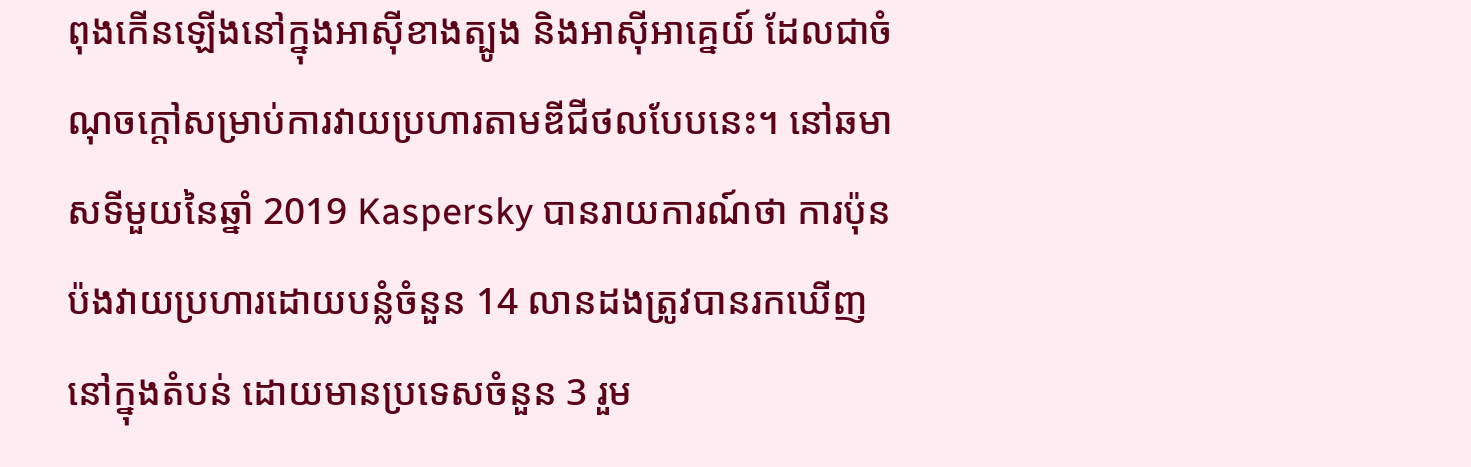ពុងកើនឡើងនៅក្នុងអាស៊ីខាងត្បូង និងអាស៊ីអាគ្នេយ៍ ដែលជាចំណុចក្តៅសម្រាប់ការវាយប្រហារតាមឌីជីថលបែបនេះ។ នៅឆមាសទីមួយនៃឆ្នាំ 2019 Kaspersky បានរាយការណ៍ថា ការប៉ុនប៉ងវាយប្រហារដោយបន្លំចំនួន 14 លានដងត្រូវបានរកឃើញនៅក្នុងតំបន់ ដោយមានប្រទេសចំនួន 3 រួម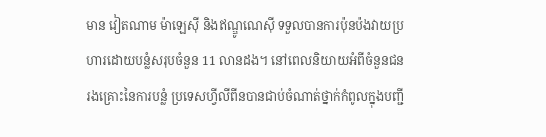មាន វៀតណាម ម៉ាឡេស៊ី និងឥណ្ឌូណេស៊ី ទទួលបានការប៉ុនប៉ងវាយប្រហារដោយបន្លំសរុបចំនួន 11 លានដង។ នៅពេលនិយាយអំពីចំនួនជនរងគ្រោះនៃការបន្លំ ប្រទេសហ្វីលីពីនបានជាប់ចំណាត់ថ្នាក់កំពូលក្នុងបញ្ជី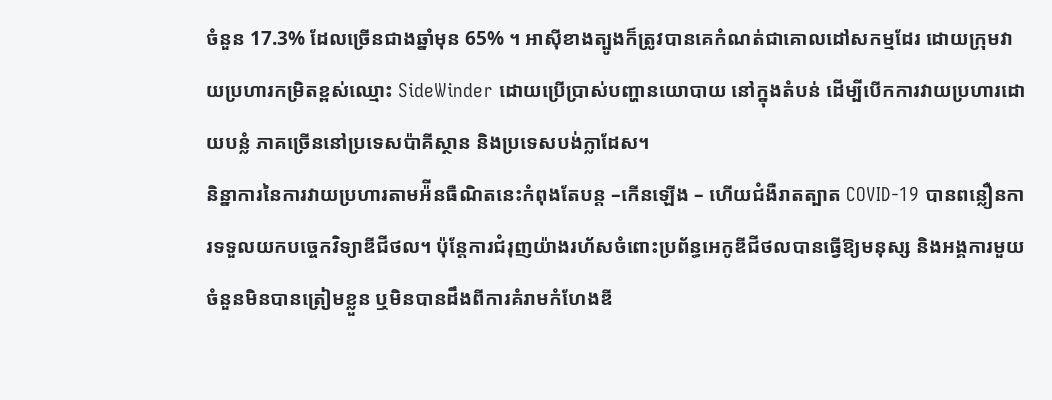ចំនួន 17.3% ដែលច្រើនជាងឆ្នាំមុន 65% ។ អាស៊ីខាងត្បូងក៏ត្រូវបានគេកំណត់ជាគោលដៅសកម្មដែរ ដោយក្រុមវាយប្រហារកម្រិតខ្ពស់ឈ្មោះ SideWinder ដោយប្រើប្រាស់បញ្ហានយោបាយ នៅក្នុងតំបន់ ដើម្បីបើកការវាយប្រហារដោយបន្លំ ភាគច្រើននៅប្រទេសប៉ាគីស្ថាន និងប្រទេសបង់ក្លាដែស។
និន្នាការនៃការវាយប្រហារតាមអ៉ីនធឺណិតនេះកំពុងតែបន្ត –កើនឡើង – ហើយជំងឺរាតត្បាត COVID-19 បានពន្លឿនការទទួលយកបច្ចេកវិទ្យាឌីជីថល។ ប៉ុន្តែការជំរុញយ៉ាងរហ័សចំពោះប្រព័ន្ធអេកូឌីជីថលបានធ្វើឱ្យមនុស្ស និងអង្គការមួយចំនួនមិនបានត្រៀមខ្លួន ឬមិនបានដឹងពីការគំរាមកំហែងឌី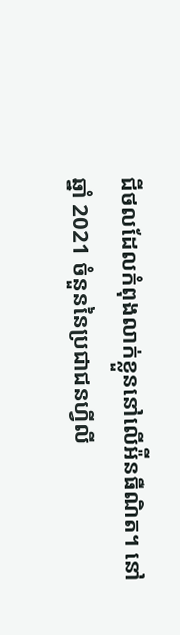ជីថលដែលកំពុងលាក់ខ្លួននៅលើអ៉ីនធឺណិត។ នៅឆ្នាំ 2021 ចំនួននៃប្រជាជនហ្វីលី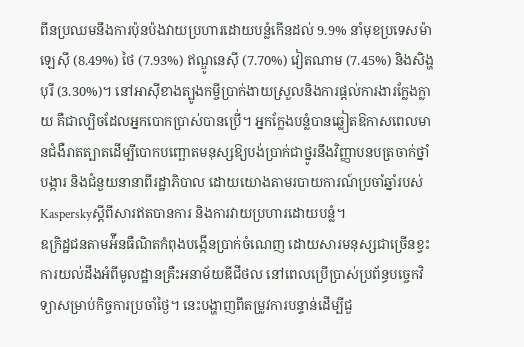ពីនប្រឈមនឹងការប៉ុនប៉ងវាយប្រហារដោយបន្លំកើនដល់ 9.9% នាំមុខប្រទេសម៉ាឡេសុី (8.49%) ថៃ (7.93%) ឥណ្ឌូនេស៊ី (7.70%) វៀតណាម (7.45%) និងសិង្ហបុរី (3.30%)។ នៅអាស៊ីខាងត្បូងកម្ចីប្រាក់ងាយស្រួលនិងការផ្ដល់ការងារក្លែងក្លាយ គឺជាល្បិចដែលអ្នកបោកប្រាស់បានប្រើ់។ អ្នកក្លែងបន្លំបានឆ្លៀតឱកាសពេលមានជំងឺរាតត្បាតដើម្បីបោកបញ្ឆោតមនុស្សឱ្យបង់ប្រាក់ជាថ្នូរនឹងវិញ្ញាបនបត្រចាក់ថ្នាំបង្ការ និងជំនួយនានាពីរដ្ឋាភិបាល ដោយយោងតាមរបាយការណ៍ប្រចាំឆ្នាំរបស់ Kasperskyស្ដីពីសារឥតបានការ និងការវាយប្រហារដោយបន្លំ។
ឧក្រិដ្ឋជនតាមអ៉ីនធឺណិតកំពុងបង្កើនប្រាក់ចំណេញ ដោយសារមនុស្សជាច្រើនខ្វះការយល់ដឹងអំពីមូលដ្ឋានគ្រឺះអនាម័យឌីជីថល នៅពេលប្រើប្រាស់ប្រព័ន្ធបច្ចេកវិទ្យាសម្រាប់កិច្ចការប្រចាំថ្ងៃ។ នេះបង្ហាញពីតម្រូវការបន្ទាន់ដើម្បីជួ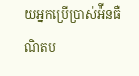យអ្នកប្រើប្រាស់អ៉ីនធឺណិតប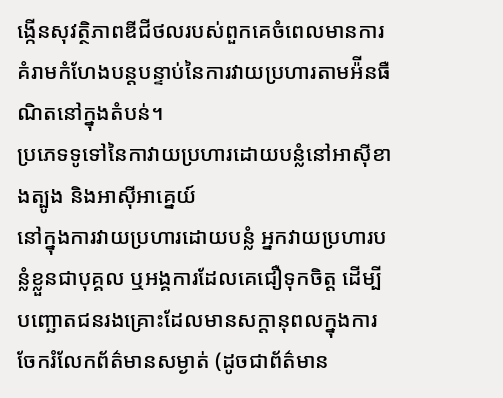ង្កើនសុវត្ថិភាពឌីជីថលរបស់ពួកគេចំពេលមានការគំរាមកំហែងបន្តបន្ទាប់នៃការវាយប្រហារតាមអ៉ីនធឺណិតនៅក្នុងតំបន់។
ប្រភេទទូទៅនៃកាវាយប្រហារដោយបន្លំនៅអាស៊ីខាងត្បូង និងអាស៊ីអាគ្នេយ៍
នៅក្នុងការវាយប្រហារដោយបន្លំ អ្នកវាយប្រហារបន្លំខ្លួនជាបុគ្គល ឬអង្គការដែលគេជឿទុកចិត្ត ដើម្បីបញ្ឆោតជនរងគ្រោះដែលមានសក្តានុពលក្នុងការចែករំលែកព័ត៌មានសម្ងាត់ (ដូចជាព័ត៌មាន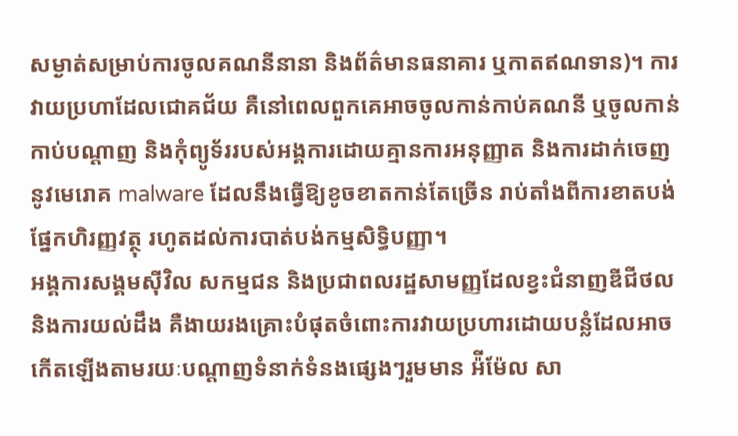សម្ងាត់សម្រាប់ការចូលគណនីនានា និងព័ត៌មានធនាគារ ឬកាតឥណទាន)។ ការវាយប្រហាដែលជោគជ័យ គឺនៅពេលពួកគេអាចចូលកាន់កាប់គណនី ឬចូលកាន់កាប់បណ្តាញ និងកុំព្យូទ័ររបស់អង្គការដោយគ្មានការអនុញ្ញាត និងការដាក់ចេញនូវមេរោគ malware ដែលនឹងធ្វើឱ្យខូចខាតកាន់តែច្រើន រាប់តាំងពីការខាតបង់ផ្នែកហិរញ្ញវត្ថុ រហូតដល់ការបាត់បង់កម្មសិទ្ធិបញ្ញា។
អង្គការសង្គមស៊ីវិល សកម្មជន និងប្រជាពលរដ្ឋសាមញ្ញដែលខ្វះជំនាញឌីជីថល និងការយល់ដឹង គឺងាយរងគ្រោះបំផុតចំពោះការវាយប្រហារដោយបន្លំដែលអាចកើតឡើងតាមរយៈបណ្តាញទំនាក់ទំនងផ្សេងៗរួមមាន អ៉ីម៉ែល សា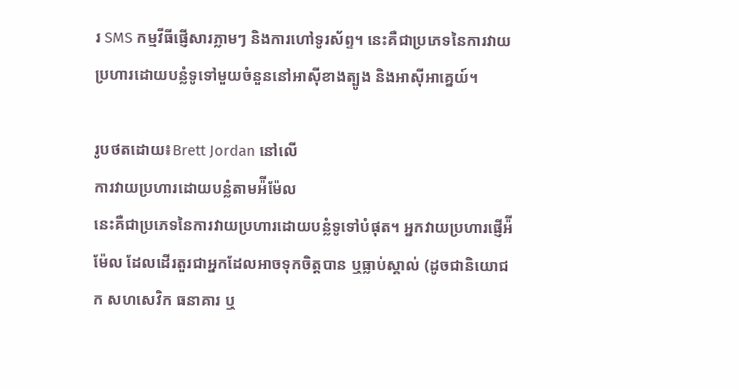រ SMS កម្មវីធីផ្ញើសារភ្លាមៗ និងការហៅទូរស័ព្ទ។ នេះគឺជាប្រភេទនៃការវាយប្រហារដោយបន្លំទូទៅមួយចំនួននៅអាស៊ីខាងត្បូង និងអាស៊ីអាគ្នេយ៍។

រូបថតដោយ៖Brett Jordan នៅលើ
ការវាយប្រហារដោយបន្លំតាមអ៉ីម៉ែល
នេះគឺជាប្រភេទនៃការវាយប្រហារដោយបន្លំទូទៅបំផុត។ អ្នកវាយប្រហារផ្ញើអ៉ីម៉ែល ដែលដើរតួរជាអ្នកដែលអាចទុកចិត្តបាន ឬធ្លាប់ស្គាល់ (ដូចជានិយោជក សហសេវិក ធនាគារ ឬ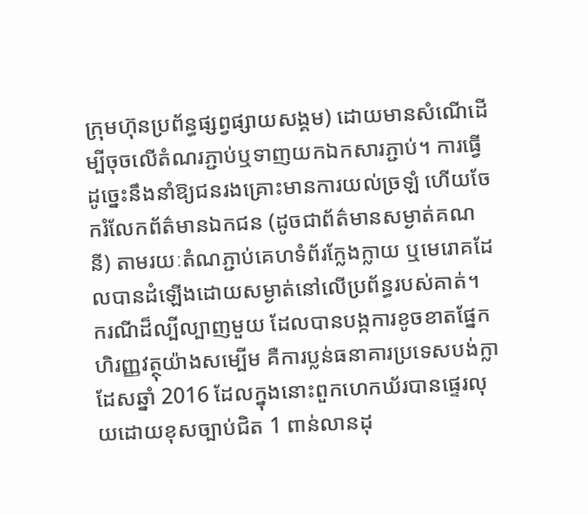ក្រុមហ៊ុនប្រព័ន្ធផ្សព្វផ្សាយសង្គម) ដោយមានសំណើដើម្បីចុចលើតំណរភ្ជាប់ឬទាញយកឯកសារភ្ជាប់។ ការធ្វើដូច្នេះនឹងនាំឱ្យជនរងគ្រោះមានការយល់ច្រឡំ ហើយចែករំលែកព័ត៌មានឯកជន (ដូចជាព័ត៌មានសម្ងាត់គណនី) តាមរយៈតំណភ្ជាប់គេហទំព័រក្លែងក្លាយ ឬមេរោគដែលបានដំឡើងដោយសម្ងាត់នៅលើប្រព័ន្ធរបស់គាត់។
ករណីដ៏ល្បីល្បាញមួយ ដែលបានបង្កការខូចខាតផ្នែកហិរញ្ញវត្ថុយ៉ាងសម្បើម គឺការប្លន់ធនាគារប្រទេសបង់ក្លាដែសឆ្នាំ 2016 ដែលក្នុងនោះពួកហេកឃ័របានផ្ទេរលុយដោយខុសច្បាប់ជិត 1 ពាន់លានដុ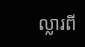ល្លារពី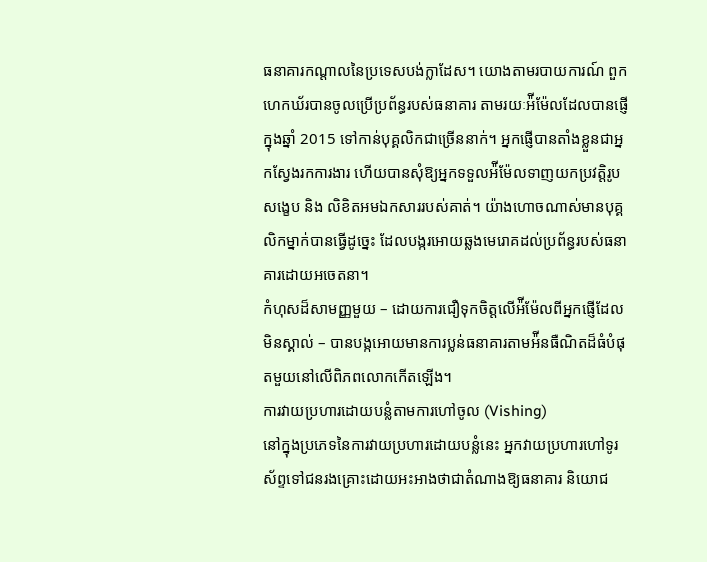ធនាគារកណ្តាលនៃប្រទេសបង់ក្លាដែស។ យោងតាមរបាយការណ៍ ពួកហេកឃ័របានចូលប្រើប្រព័ន្ធរបស់ធនាគារ តាមរយៈអ៉ីម៉ែលដែលបានផ្ញើក្នុងឆ្នាំ 2015 ទៅកាន់បុគ្គលិកជាច្រើននាក់។ អ្នកផ្ញើបានតាំងខ្លួនជាអ្នកស្វែងរកការងារ ហើយបានសុំឱ្យអ្នកទទួលអ៉ីម៉ែលទាញយកប្រវត្តិរូបសង្ខេប និង លិខិតអមឯកសាររបស់គាត់។ យ៉ាងហោចណាស់មានបុគ្គលិកម្នាក់បានធ្វើដូច្នេះ ដែលបង្ករអោយឆ្លងមេរោគដល់ប្រព័ន្ធរបស់ធនាគារដោយអចេតនា។
កំហុសដ៏សាមញ្ញមួយ – ដោយការជឿទុកចិត្តលើអ៉ីម៉ែលពីអ្នកផ្ញើដែលមិនស្គាល់ – បានបង្កអោយមានការប្លន់ធនាគារតាមអ៉ីនធឺណិតដ៏ធំបំផុតមួយនៅលើពិភពលោកកើតឡើង។
ការវាយប្រហារដោយបន្លំតាមការហៅចូល (Vishing)
នៅក្នុងប្រភេទនៃការវាយប្រហារដោយបន្លំនេះ អ្នកវាយប្រហារហៅទូរស័ព្ទទៅជនរងគ្រោះដោយអះអាងថាជាតំណាងឱ្យធនាគារ និយោជ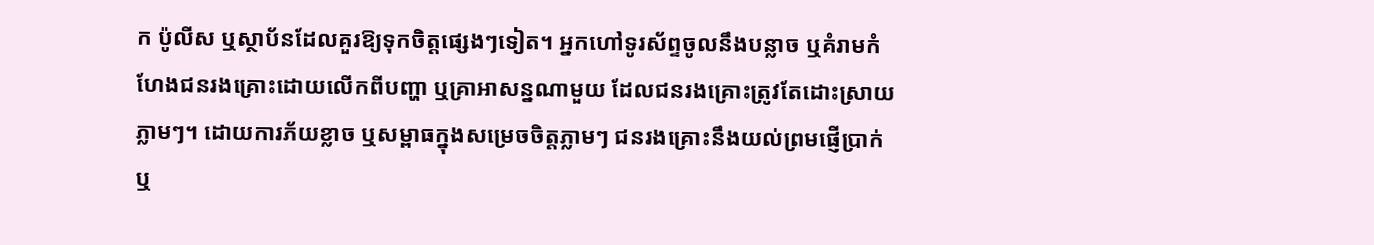ក ប៉ូលីស ឬស្ថាប័នដែលគួរឱ្យទុកចិត្តផ្សេងៗទៀត។ អ្នកហៅទូរស័ព្ទចូលនឹងបន្លាច ឬគំរាមកំហែងជនរងគ្រោះដោយលើកពីបញ្ហា ឬគ្រាអាសន្នណាមួយ ដែលជនរងគ្រោះត្រូវតែដោះស្រាយភ្លាមៗ។ ដោយការភ័យខ្លាច ឬសម្ពាធក្នុងសម្រេចចិត្តភ្លាមៗ ជនរងគ្រោះនឹងយល់ព្រមផ្ញើប្រាក់ ឬ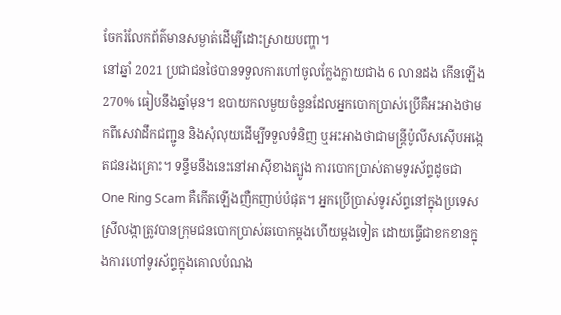ចែករំលែកព័ត៌មានសម្ងាត់ដើម្បីដោះស្រាយបញ្ហា។
នៅឆ្នាំ 2021 ប្រជាជនថៃបានទទួលការហៅចូលក្លែងក្លាយជាង 6 លានដង កើនឡើង 270% ធៀបនឹងឆ្នាំមុន។ ឧបាយកលមួយចំនួនដែលអ្នកបោកប្រាស់ប្រើគឺអះអាងថាមកពីសេវាដឹកជញ្ជូន និងសុំលុយដើម្បីទទួលទំនិញ ឬអះអាងថាជាមន្ត្រីប៉ូលីសស៊ើបអង្កេតជនរងគ្រោះ។ ទន្ទឹមនឹងនេះនៅអាស៊ីខាងត្បូង ការបោកប្រាស់តាមទូរស័ព្ទដូចជា One Ring Scam គឺកើតឡើងញឺកញាប់បំផុត។ អ្នកប្រើប្រាស់ទូរស័ព្ទនៅក្នុងប្រទេសស្រីលង្កាត្រូវបានក្រុមជនបោកប្រាស់ឆបោកម្តងហើយម្តងទៀត ដោយធ្វើជាខកខានក្នុងការហៅទូរស័ព្ទក្នុងគោលបំណង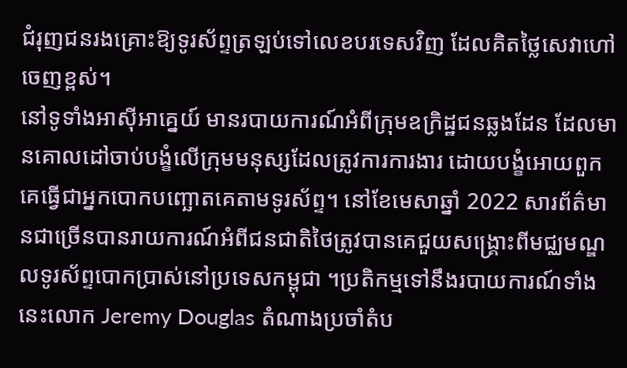ជំរុញជនរងគ្រោះឱ្យទូរស័ព្ទត្រឡប់ទៅលេខបរទេសវិញ ដែលគិតថ្លៃសេវាហៅចេញខ្ពស់។
នៅទូទាំងអាស៊ីអាគ្នេយ៍ មានរបាយការណ៍អំពីក្រុមឧក្រិដ្ឋជនឆ្លងដែន ដែលមានគោលដៅចាប់បង្ខំលើក្រុមមនុស្សដែលត្រូវការការងារ ដោយបង្ខំអោយពួកគេធ្វើជាអ្នកបោកបញ្ឆោតគេតាមទូរស័ព្ទ។ នៅខែមេសាឆ្នាំ 2022 សារព័ត៌មានជាច្រើនបានរាយការណ៍អំពីជនជាតិថៃត្រូវបានគេជួយសង្គ្រោះពីមជ្ឈមណ្ឌលទូរស័ព្ទបោកប្រាស់នៅប្រទេសកម្ពុជា ។ប្រតិកម្មទៅនឹងរបាយការណ៍ទាំងនេះលោក Jeremy Douglas តំណាងប្រចាំតំប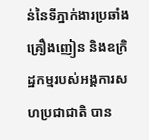ន់នៃទីភ្នាក់ងារប្រឆាំងគ្រឿងញៀន និងឧក្រិដ្ឋកម្មរបស់អង្គការសហប្រជាជាតិ បាន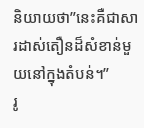និយាយថា”នេះគឺជាសារដាស់តឿនដ៏សំខាន់មួយនៅក្នុងតំបន់។”
រូ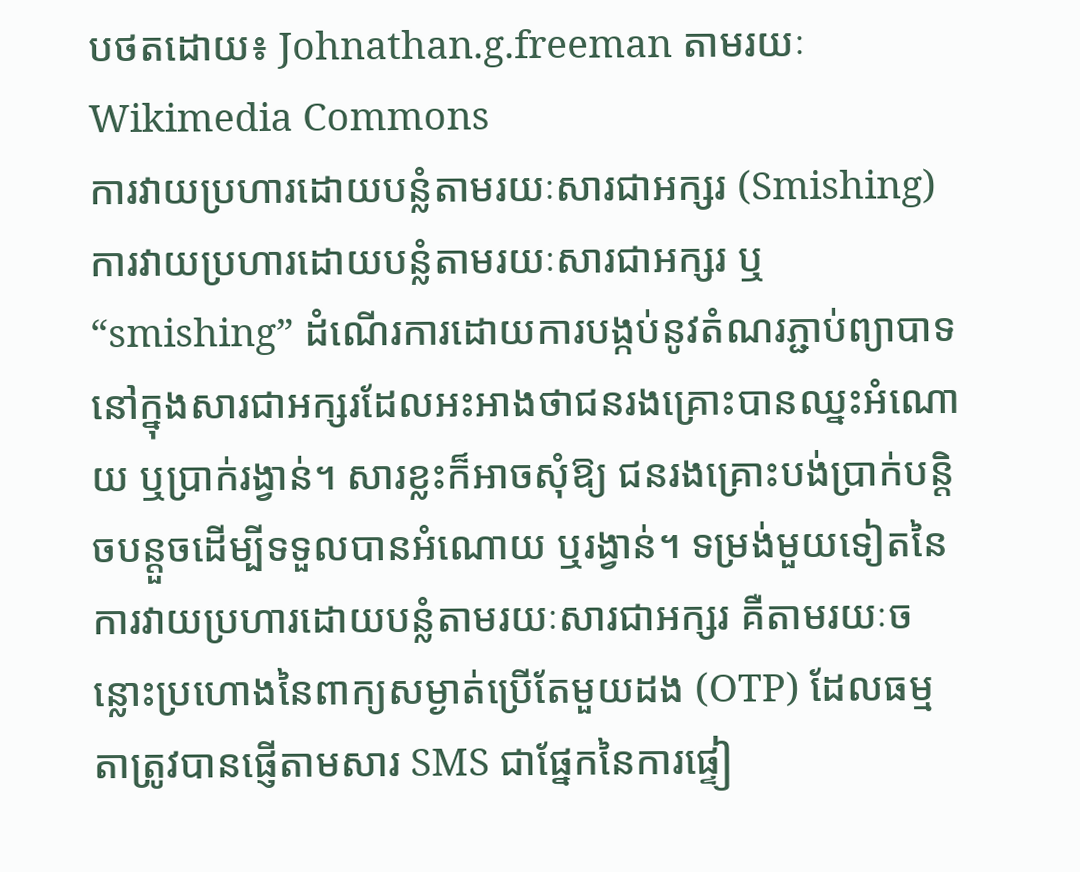បថតដោយ៖ Johnathan.g.freeman តាមរយៈ Wikimedia Commons
ការវាយប្រហារដោយបន្លំតាមរយៈសារជាអក្សរ (Smishing)
ការវាយប្រហារដោយបន្លំតាមរយៈសារជាអក្សរ ឬ “smishing” ដំណើរការដោយការបង្កប់នូវតំណរភ្ជាប់ព្យាបាទនៅក្នុងសារជាអក្សរដែលអះអាងថាជនរងគ្រោះបានឈ្នះអំណោយ ឬប្រាក់រង្វាន់។ សារខ្លះក៏អាចសុំឱ្យ ជនរងគ្រោះបង់ប្រាក់បន្តិចបន្តួចដើម្បីទទួលបានអំណោយ ឬរង្វាន់។ ទម្រង់មួយទៀតនៃការវាយប្រហារដោយបន្លំតាមរយៈសារជាអក្សរ គឺតាមរយៈចន្លោះប្រហោងនៃពាក្យសម្ងាត់ប្រើតែមួយដង (OTP) ដែលធម្មតាត្រូវបានផ្ញើតាមសារ SMS ជាផ្នែកនៃការផ្ទៀ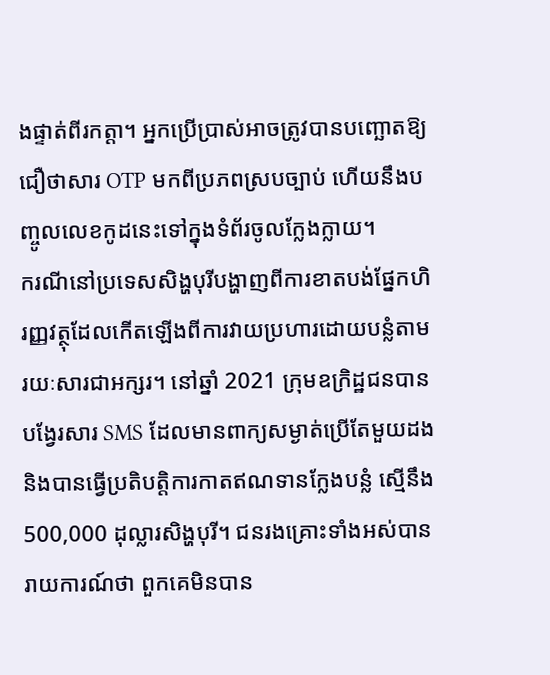ងផ្ទាត់ពីរកត្តា។ អ្នកប្រើប្រាស់អាចត្រូវបានបញ្ឆោតឱ្យជឿថាសារ OTP មកពីប្រភពស្របច្បាប់ ហើយនឹងបញ្ចូលលេខកូដនេះទៅក្នុងទំព័រចូលក្លែងក្លាយ។
ករណីនៅប្រទេសសិង្ហបុរីបង្ហាញពីការខាតបង់ផ្នែកហិរញ្ញវត្ថុដែលកើតឡើងពីការវាយប្រហារដោយបន្លំតាមរយៈសារជាអក្សរ។ នៅឆ្នាំ 2021 ក្រុមឧក្រិដ្ឋជនបានបង្វែរសារ SMS ដែលមានពាក្យសម្ងាត់ប្រើតែមួយដង និងបានធ្វើប្រតិបត្តិការកាតឥណទានក្លែងបន្លំ ស្មើនឹង 500,000 ដុល្លារសិង្ហបុរី។ ជនរងគ្រោះទាំងអស់បានរាយការណ៍ថា ពួកគេមិនបាន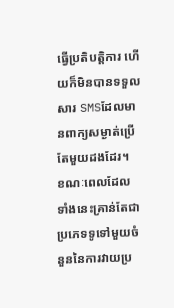ធ្វើប្រតិបត្តិការ ហើយក៏មិនបានទទួលសារ SMSដែលមានពាក្យសម្ងាត់ប្រើតែមួយដងដែរ។
ខណៈពេលដែលទាំងនេះគ្រាន់តែជាប្រភេទទូទៅមួយចំនួននៃការវាយប្រ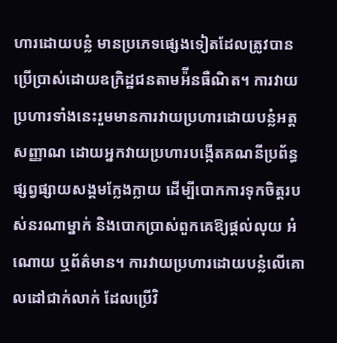ហារដោយបន្លំ មានប្រភេទផ្សេងទៀតដែលត្រូវបានប្រើប្រាស់ដោយឧក្រិដ្ឋជនតាមអ៉ីនធឺណិត។ ការវាយប្រហារទាំងនេះរួមមានការវាយប្រហារដោយបន្លំអត្តសញ្ញាណ ដោយអ្នកវាយប្រហារបង្កើតគណនីប្រព័ន្ធផ្សព្វផ្សាយសង្គមក្លែងក្លាយ ដើម្បីបោកការទុកចិត្តរបស់នរណាម្នាក់ និងបោកប្រាស់ពួកគេឱ្យផ្តល់លុយ អំណោយ ឬព័ត៌មាន។ ការវាយប្រហារដោយបន្លំលើគោលដៅជាក់លាក់ ដែលប្រើវិ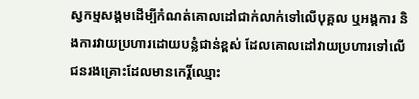ស្វកម្មសង្គមដើម្បីកំណត់គោលដៅជាក់លាក់ទៅលើបុគ្គល ឬអង្គការ និងការវាយប្រហារដោយបន្លំជាន់ខ្ពស់ ដែលគោលដៅវាយប្រហារទៅលើជនរងគ្រោះដែលមានកេរ្តិ៍ឈ្មោះ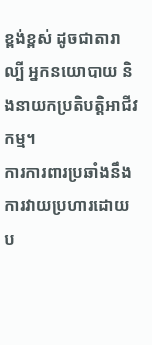ខ្ពង់ខ្ពស់ ដូចជាតារាល្បី អ្នកនយោបាយ និងនាយកប្រតិបត្តិអាជីវកម្ម។
ការការពារប្រឆាំងនឹងការវាយប្រហារដោយប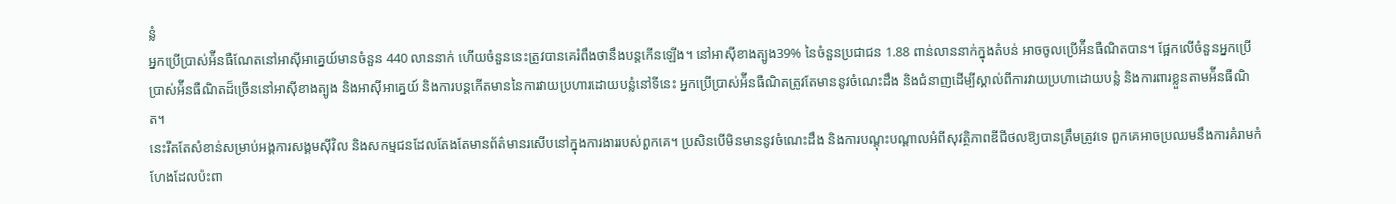ន្លំ
អ្នកប្រើប្រាស់អ៉ីនធឺណែតនៅអាស៊ីអាគ្នេយ៍មានចំនួន 440 លាននាក់ ហើយចំនួននេះត្រូវបានគេរំពឹងថានឹងបន្តកើនឡើង។ នៅអាស៊ីខាងត្បូង39% នៃចំនួនប្រជាជន 1.88 ពាន់លាននាក់ក្នុងតំបន់ អាចចូលប្រើអ៉ីនធឺណិតបាន។ ផ្អែកលើចំនួនអ្នកប្រើប្រាស់អ៉ីនធឺណិតដ៏ច្រើននៅអាស៊ីខាងត្បូង និងអាស៊ីអាគ្នេយ៍ និងការបន្តកើតមាននៃការវាយប្រហារដោយបន្លំនៅទីនេះ អ្នកប្រើប្រាស់អ៉ីនធឺណិតត្រូវតែមាននូវចំណេះដឹង និងជំនាញដើម្បីស្គាល់ពីការវាយប្រហាដោយបន្លំ និងការពារខ្លួនតាមអ៉ីនធឺណិត។
នេះរឹតតែសំខាន់សម្រាប់អង្គការសង្គមស៊ីវិល និងសកម្មជនដែលតែងតែមានព័ត៌មានរសើបនៅក្នុងការងាររបស់ពួកគេ។ ប្រសិនបើមិនមាននូវចំណេះដឹង និងការបណ្តុះបណ្តាលអំពីសុវត្ថិភាពឌីជីថលឱ្យបានត្រឹមត្រូវទេ ពួកគេអាចប្រឈមនឹងការគំរាមកំហែងដែលប៉ះពា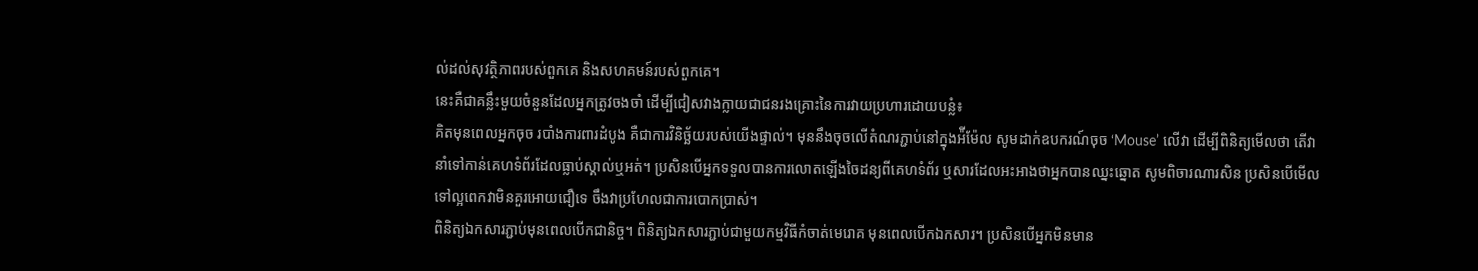ល់ដល់សុវត្ថិភាពរបស់ពួកគេ និងសហគមន៍របស់ពួកគេ។
នេះគឺជាគន្លឹះមួយចំនួនដែលអ្នកត្រូវចងចាំ ដើម្បីជៀសវាងក្លាយជាជនរងគ្រោះនៃការវាយប្រហារដោយបន្លំ៖
គិតមុនពេលអ្នកចុច របាំងការពារដំបូង គឺជាការវិនិច្ឆ័យរបស់យើងផ្ទាល់។ មុននឹងចុចលើតំណរភ្ជាប់នៅក្នុងអ៉ីម៉ែល សូមដាក់ឧបករណ៍ចុច ‘Mouse’ លើវា ដើម្បីពិនិត្យមើលថា តើវានាំទៅកាន់គេហទំព័រដែលធ្លាប់ស្គាល់ឬអត់។ ប្រសិនបើអ្នកទទួលបានការលោតឡើងចៃដន្យពីគេហទំព័រ ឬសារដែលអះអាងថាអ្នកបានឈ្នះឆ្នោត សូមពិចារណារសិន ប្រសិនបើមើលទៅល្អពេកវាមិនគួរអោយជឿទេ ចឹងវាប្រហែលជាការបោកប្រាស់។
ពិនិត្យឯកសារភ្ជាប់មុនពេលបើកជានិច្ច។ ពិនិត្យឯកសារភ្ជាប់ជាមួយកម្មវិធីកំចាត់មេរោគ មុនពេលបើកឯកសារ។ ប្រសិនបើអ្នកមិនមាន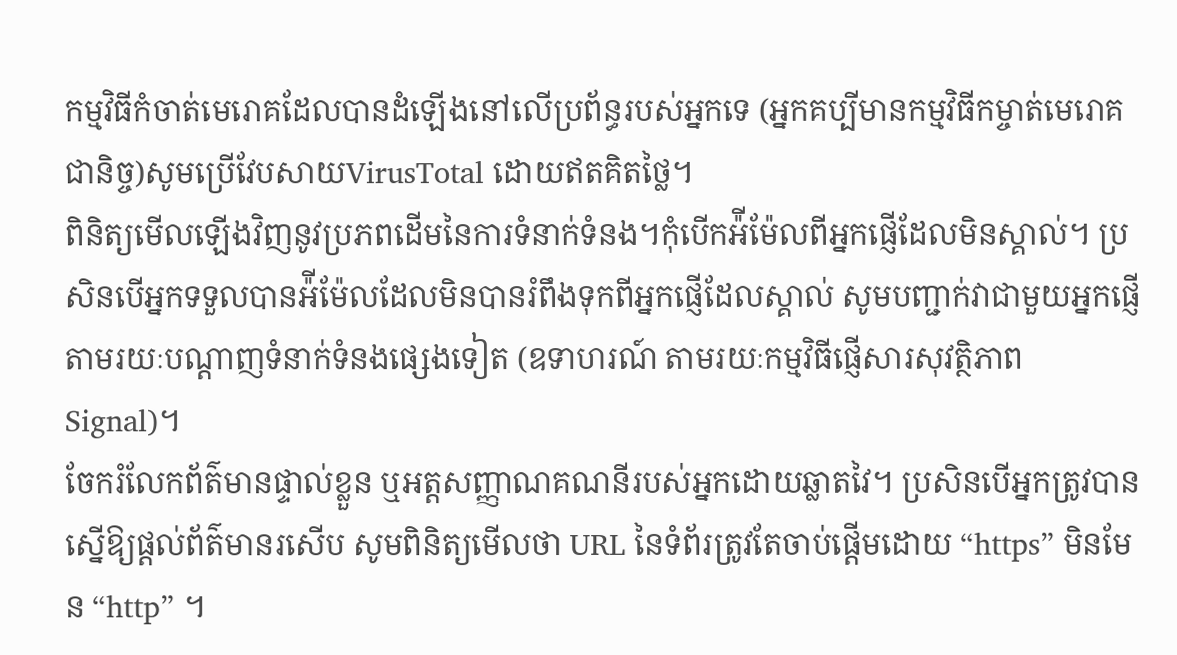កម្មវិធីកំចាត់មេរោគដែលបានដំឡើងនៅលើប្រព័ន្ធរបស់អ្នកទេ (អ្នកគប្បីមានកម្មវិធីកម្ចាត់មេរោគជានិច្ច)សូមប្រើវែបសាយVirusTotal ដោយឥតគិតថ្លៃ។
ពិនិត្យមើលឡើងវិញនូវប្រភពដើមនៃការទំនាក់ទំនង។កុំបើកអ៉ីម៉ែលពីអ្នកផ្ញើដែលមិនស្គាល់។ ប្រសិនបើអ្នកទទួលបានអ៉ីម៉ែលដែលមិនបានរំពឹងទុកពីអ្នកផ្ញើដែលស្គាល់ សូមបញ្ជាក់វាជាមួយអ្នកផ្ញើតាមរយៈបណ្តាញទំនាក់ទំនងផ្សេងទៀត (ឧទាហរណ៍ តាមរយៈកម្មវិធីផ្ញើសារសុវត្ថិភាព Signal)។
ចែករំលែកព័ត៌មានផ្ទាល់ខ្លួន ឬអត្តសញ្ញាណគណនីរបស់អ្នកដោយឆ្លាតវៃ។ ប្រសិនបើអ្នកត្រូវបានស្នើឱ្យផ្តល់ព័ត៌មានរសើប សូមពិនិត្យមើលថា URL នៃទំព័រត្រូវតែចាប់ផ្តើមដោយ “https” មិនមែន “http” ។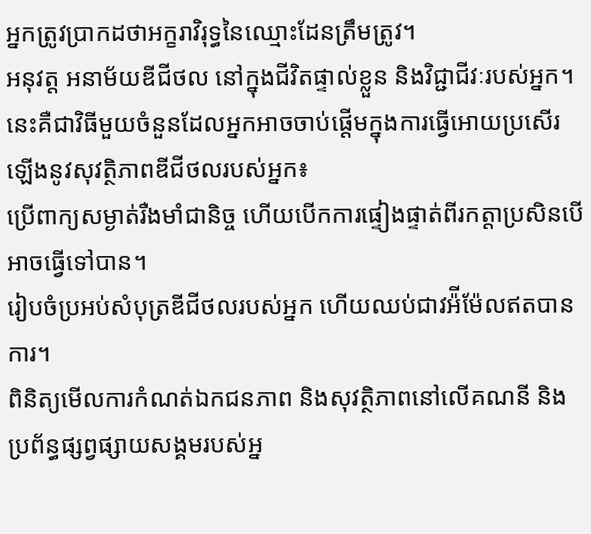អ្នកត្រូវប្រាកដថាអក្ខរាវិរុទ្ធនៃឈ្មោះដែនត្រឹមត្រូវ។
អនុវត្ត អនាម័យឌីជីថល នៅក្នុងជីវិតផ្ទាល់ខ្លួន និងវិជ្ជាជីវៈរបស់អ្នក។ នេះគឺជាវិធីមួយចំនួនដែលអ្នកអាចចាប់ផ្តើមក្នុងការធ្វើអោយប្រសើរឡើងនូវសុវត្ថិភាពឌីជីថលរបស់អ្នក៖
ប្រើពាក្យសម្ងាត់រឺងមាំជានិច្ច ហើយបើកការផ្ទៀងផ្ទាត់ពីរកត្តាប្រសិនបើអាចធ្វើទៅបាន។
រៀបចំប្រអប់សំបុត្រឌីជីថលរបស់អ្នក ហើយឈប់ជាវអ៉ីម៉ែលឥតបានការ។
ពិនិត្យមើលការកំណត់ឯកជនភាព និងសុវត្ថិភាពនៅលើគណនី និងប្រព័ន្ធផ្សព្វផ្សាយសង្គមរបស់អ្ន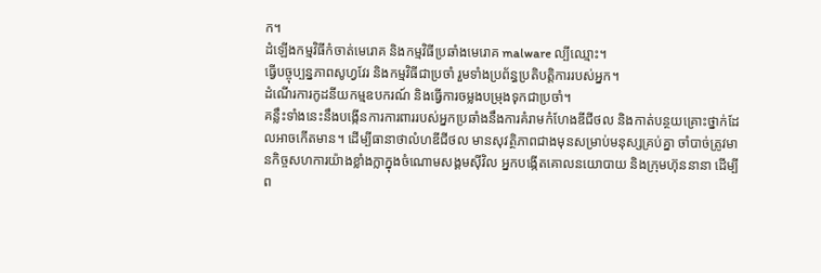ក។
ដំឡើងកម្មវិធីកំចាត់មេរោគ និងកម្មវិធីប្រឆាំងមេរោគ malware ល្បីឈ្មោះ។
ធ្វើបច្ចុប្បន្នភាពសូហ្វវែរ និងកម្មវិធីជាប្រចាំ រួមទាំងប្រព័ន្ធប្រតិបត្តិការរបស់អ្នក។
ដំណើរការកូដនីយកម្មឧបករណ៍ និងធ្វើការចម្លងបម្រុងទុកជាប្រចាំ។
គន្លឹះទាំងនេះនឹងបង្កើនការការពាររបស់អ្នកប្រឆាំងនឹងការគំរាមកំហែងឌីជីថល និងកាត់បន្ថយគ្រោះថ្នាក់ដែលអាចកើតមាន។ ដើម្បីធានាថាលំហឌីជីថល មានសុវត្ថិភាពជាងមុនសម្រាប់មនុស្សគ្រប់គ្នា ចាំបាច់ត្រូវមានកិច្ចសហការយ៉ាងខ្លាំងក្លាក្នុងចំណោមសង្គមស៊ីវិល អ្នកបង្កើតគោលនយោបាយ និងក្រុមហ៊ុននានា ដើម្បីព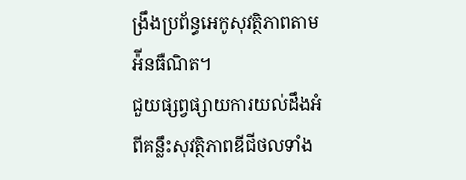ង្រឹងប្រព័ន្ធអេកូសុវត្ថិភាពតាមអ៉ីនធឺណិត។
ជួយផ្សព្វផ្សាយការយល់ដឹងអំពីគន្លឹះសុវត្ថិភាពឌីជីថលទាំង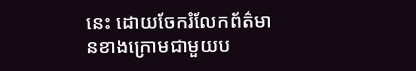នេះ ដោយចែករំលែកព័ត៌មានខាងក្រោមជាមួយប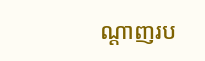ណ្តាញរប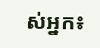ស់អ្នក៖